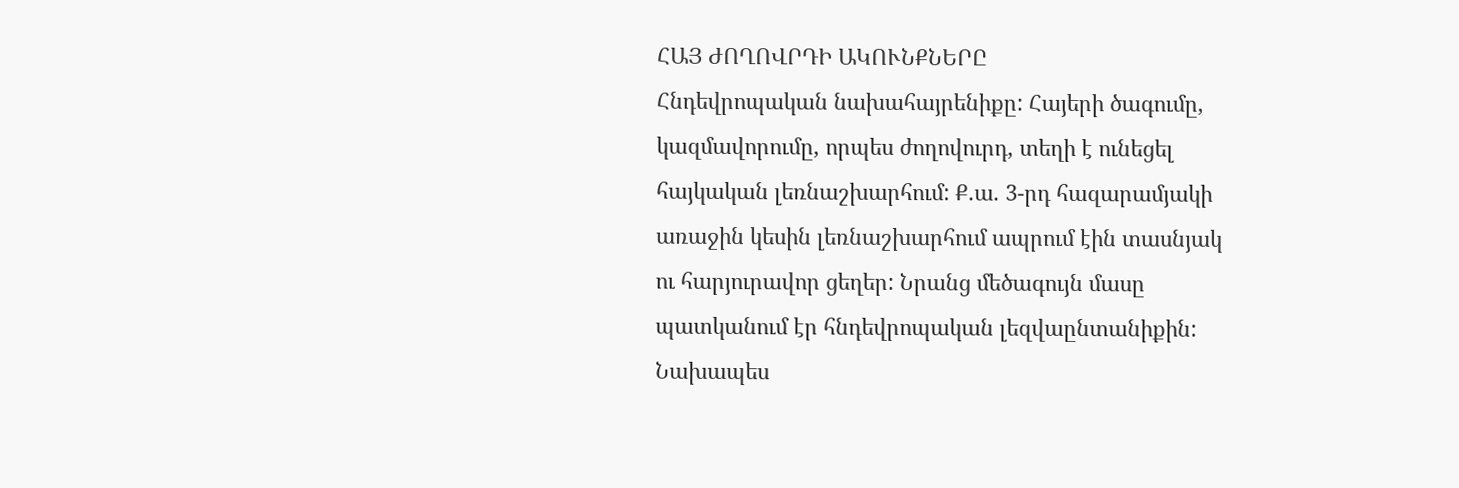ՀԱՅ ԺՈՂՈՎՐԴԻ ԱԿՈՒՆՔՆԵՐԸ
Հնդեվրոպական նախահայրենիքը: Հայերի ծագումը, կազմավորումը, որպես ժողովուրդ, տեղի է ունեցել հայկական լեռնաշխարհում: Ք.ա. 3-րդ հազարամյակի առաջին կեսին լեռնաշխարհում ապրում էին տասնյակ ու հարյուրավոր ցեղեր: Նրանց մեծագույն մասը պատկանում էր հնդեվրոպական լեզվաընտանիքին: Նախապես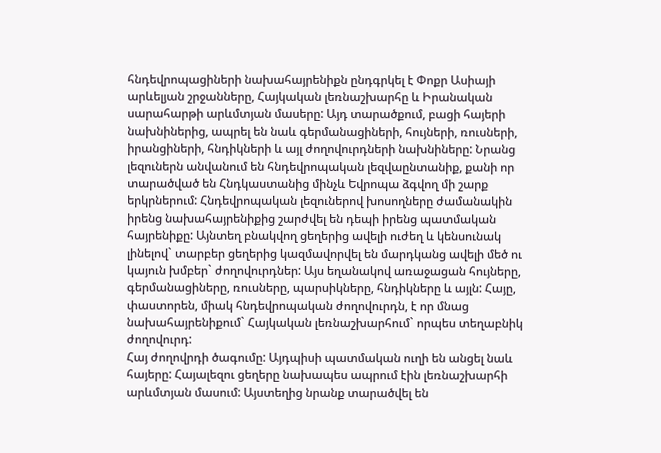հնդեվրոպացիների նախահայրենիքն ընդգրկել է Փոքր Ասիայի արևելյան շրջանները, Հայկական լեռնաշխարհը և Իրանական սարահարթի արևմտյան մասերը: Այդ տարածքում, բացի հայերի նախնիներից, ապրել են նաև գերմանացիների, հույների, ռուսների, իրանցիների, հնդիկների և այլ ժողովուրդների նախնիները: Նրանց լեզուներն անվանում են հնդեվրոպական լեզվաընտանիք, քանի որ տարածված են Հնդկաստանից մինչև Եվրոպա ձգվող մի շարք երկրներում: Հնդեվրոպական լեզուներով խոսողները ժամանակին իրենց նախահայրենիքից շարժվել են դեպի իրենց պատմական հայրենիքը: Այնտեղ բնակվող ցեղերից ավելի ուժեղ և կենսունակ լինելով` տարբեր ցեղերից կազմավորվել են մարդկանց ավելի մեծ ու կայուն խմբեր` ժողովուրդներ: Այս եղանակով առաջացան հույները, գերմանացիները, ռուսները, պարսիկները, հնդիկները և այլն: Հայը, փաստորեն, միակ հնդեվրոպական ժողովուրդն, է որ մնաց նախահայրենիքում` Հայկական լեռնաշխարհում` որպես տեղաբնիկ ժողովուրդ:
Հայ ժողովրդի ծագումը: Այդպիսի պատմական ուղի են անցել նաև հայերը: Հայալեզու ցեղերը նախապես ապրում էին լեռնաշխարհի արևմտյան մասում: Այստեղից նրանք տարածվել են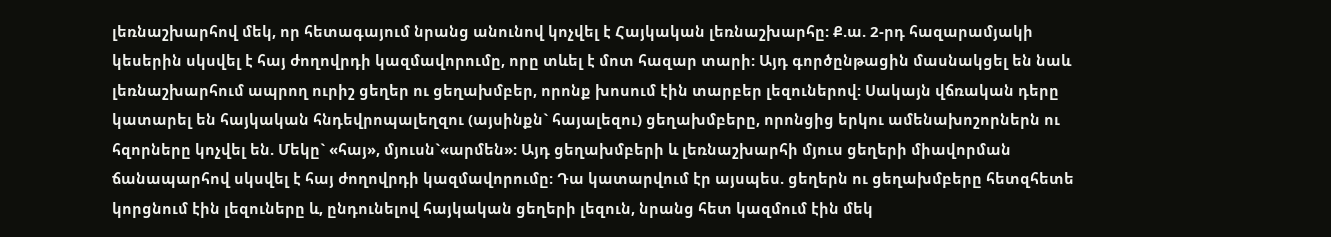լեռնաշխարհով մեկ, որ հետագայում նրանց անունով կոչվել է Հայկական լեռնաշխարհը: Ք.ա. 2-րդ հազարամյակի կեսերին սկսվել է հայ ժողովրդի կազմավորումը, որը տևել է մոտ հազար տարի: Այդ գործընթացին մասնակցել են նաև լեռնաշխարհում ապրող ուրիշ ցեղեր ու ցեղախմբեր, որոնք խոսում էին տարբեր լեզուներով: Սակայն վճռական դերը կատարել են հայկական հնդեվրոպալեղզու (այսինքն` հայալեզու) ցեղախմբերը, որոնցից երկու ամենախոշորներն ու հզորները կոչվել են. Մեկը` «հայ», մյուսն`«արմեն»: Այդ ցեղախմբերի և լեռնաշխարհի մյուս ցեղերի միավորման ճանապարհով սկսվել է հայ ժողովրդի կազմավորումը: Դա կատարվում էր այսպես. ցեղերն ու ցեղախմբերը հետզհետե կորցնում էին լեզուները և, ընդունելով հայկական ցեղերի լեզուն, նրանց հետ կազմում էին մեկ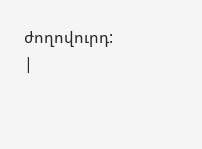ժողովուրդ:
|